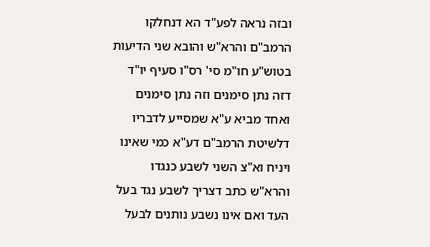ובזה נראה לפע"ד הא דנחלקו הרמב"ם והרא"ש והובא שני הדיעות בטוש"ע חו"מ סי' רס"ו סעיף יו"ד דזה נתן סימנים וזה נתן סימנים ואחד מביא ע"א שמסייע לדבריו דלשיטת הרמב"ם דע"א כמי שאינו ויניח וא"צ השני לשבע כנגדו והרא"ש כתב דצריך לשבע נגד בעל העד ואם אינו נשבע נותנים לבעל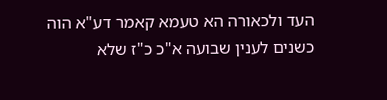העד ולכאורה הא טעמא קאמר דע"א הוה כשנים לענין שבועה א"כ כ"ז שלא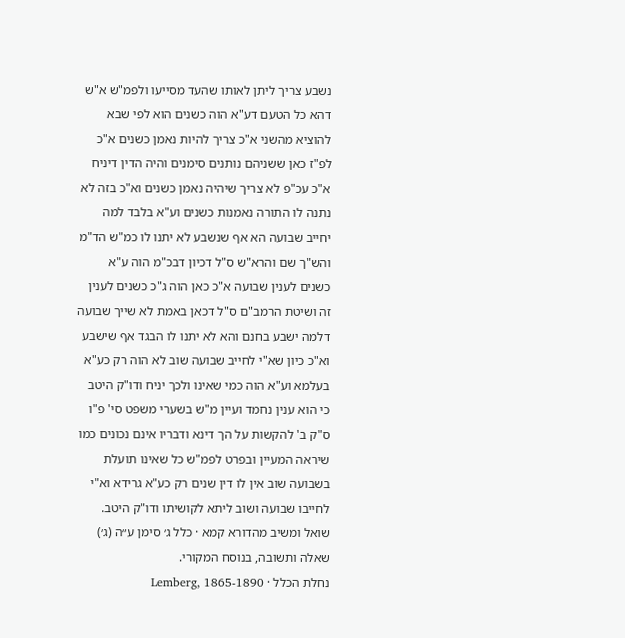נשבע צריך ליתן לאותו שהעד מסייעו ולפמ"ש א"ש דהא כל הטעם דע"א הוה כשנים הוא לפי שבא להוציא מהשני א"כ צריך להיות נאמן כשנים א"כ לפ"ז כאן ששניהם נותנים סימנים והיה הדין דיניח א"כ עכ"פ לא צריך שיהיה נאמן כשנים וא"כ בזה לא נתנה לו התורה נאמנות כשנים וע"א בלבד למה יחייב שבועה הא אף שנשבע לא יתנו לו כמ"ש הד"מ והש"ך שם והרא"ש ס"ל דכיון דבכ"מ הוה ע"א כשנים לענין שבועה א"כ כאן הוה ג"כ כשנים לענין זה ושיטת הרמב"ם ס"ל דכאן באמת לא שייך שבועה דלמה ישבע בחנם והא לא יתנו לו הבגד אף שישבע וא"כ כיון שא"י לחייב שבועה שוב לא הוה רק כע"א בעלמא וע"א הוה כמי שאינו ולכך יניח ודו"ק היטב כי הוא ענין נחמד ועיין מ"ש בשערי משפט סי' פ"ו ס"ק ב' להקשות על הך דינא ודבריו אינם נכונים כמו שיראה המעיין ובפרט לפמ"ש כל שאינו תועלת בשבועה שוב אין לו דין שנים רק כע"א גרידא וא"י לחייבו שבועה ושוב ליתא לקושיתו ודו"ק היטב.
שואל ומשיב מהדורא קמא · כלל ג׳ סימן ע״ה (ג׳)
שאלה ותשובה, בנוסח המקורי.
נחלת הכלל · Lemberg, 1865-1890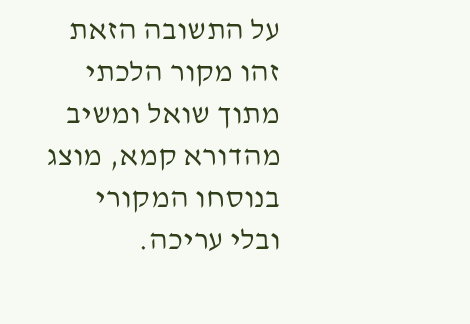על התשובה הזאת
זהו מקור הלכתי מתוך שואל ומשיב מהדורא קמא, מוצג בנוסחו המקורי ובלי עריכה.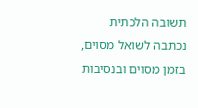תשובה הלכתית נכתבה לשואל מסוים, בזמן מסוים ובנסיבות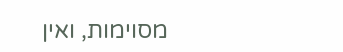מסוימות, ואין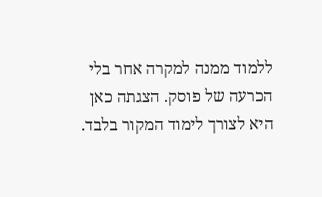ללמוד ממנה למקרה אחר בלי הכרעה של פוסק. הצגתה כאן היא לצורך לימוד המקור בלבד.